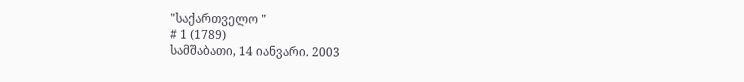"საქართველო "
# 1 (1789)
სამშაბათი, 14 იანვარი. 2003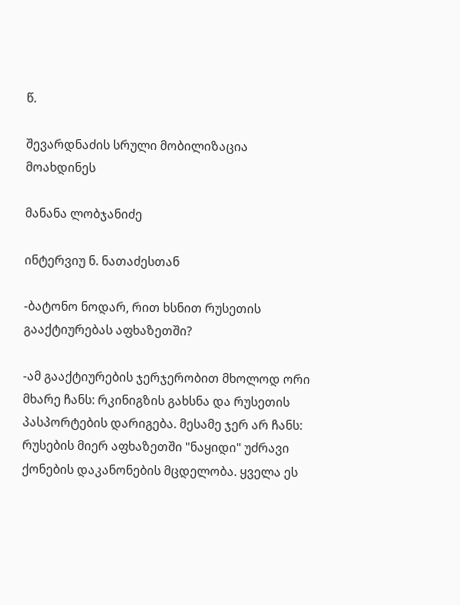წ.

შევარდნაძის სრული მობილიზაცია მოახდინეს

მანანა ლობჯანიძე

ინტერვიუ ნ. ნათაძესთან

-ბატონო ნოდარ, რით ხსნით რუსეთის გააქტიურებას აფხაზეთში?

-ამ გააქტიურების ჯერჯერობით მხოლოდ ორი მხარე ჩანს: რკინიგზის გახსნა და რუსეთის პასპორტების დარიგება. მესამე ჯერ არ ჩანს: რუსების მიერ აფხაზეთში "ნაყიდი" უძრავი ქონების დაკანონების მცდელობა. ყველა ეს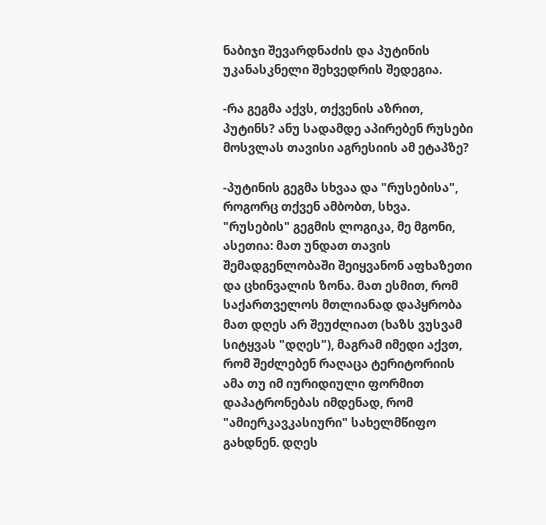ნაბიჯი შევარდნაძის და პუტინის უკანასკნელი შეხვედრის შედეგია.

-რა გეგმა აქვს, თქვენის აზრით, პუტინს? ანუ სადამდე აპირებენ რუსები მოსვლას თავისი აგრესიის ამ ეტაპზე?

-პუტინის გეგმა სხვაა და "რუსებისა", როგორც თქვენ ამბობთ, სხვა. "რუსების" გეგმის ლოგიკა, მე მგონი, ასეთია: მათ უნდათ თავის შემადგენლობაში შეიყვანონ აფხაზეთი და ცხინვალის ზონა. მათ ესმით, რომ საქართველოს მთლიანად დაპყრობა მათ დღეს არ შეუძლიათ (ხაზს ვუსვამ სიტყვას "დღეს"), მაგრამ იმედი აქვთ, რომ შეძლებენ რაღაცა ტერიტორიის ამა თუ იმ იურიდიული ფორმით დაპატრონებას იმდენად, რომ "ამიერკავკასიური" სახელმწიფო გახდნენ. დღეს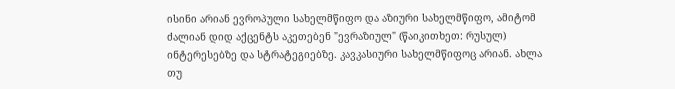ისინი არიან ევროპული სახელმწიფო და აზიური სახელმწიფო, ამიტომ ძალიან დიდ აქცენტს აკეთებენ "ევრაზიულ" (წაიკითხეთ: რუსულ) ინტერესებზე და სტრატეგიებზე. კავკასიური სახელმწიფოც არიან. ახლა თუ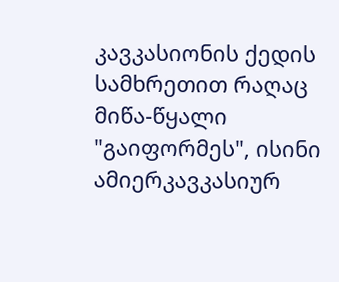კავკასიონის ქედის სამხრეთით რაღაც მიწა-წყალი "გაიფორმეს", ისინი ამიერკავკასიურ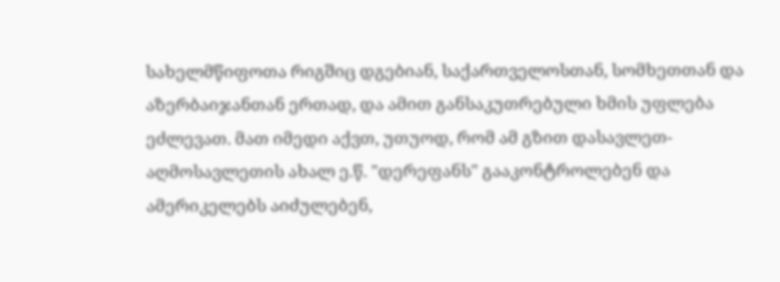სახელმწიფოთა რიგშიც დგებიან, საქართველოსთან, სომხეთთან და აზერბაიჯანთან ერთად, და ამით განსაკუთრებული ხმის უფლება ეძლევათ. მათ იმედი აქვთ, უთუოდ, რომ ამ გზით დასავლეთ-აღმოსავლეთის ახალ ე.წ. "დერეფანს" გააკონტროლებენ და ამერიკელებს აიძულებენ,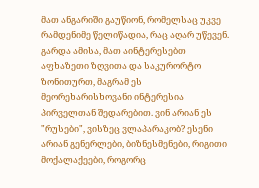მათ ანგარიში გაუწიონ, რომელსაც უკვე რამდენიმე წელიწადია, რაც აღარ უწევენ. გარდა ამისა, მათ აინტერესებთ აფხაზეთი ზღვითა და საკურორტო ზონითურთ, მაგრამ ეს მეორეხარისხოვანი ინტერესია პირველთან შედარებით. ვინ არიან ეს "რუსები", ვისზეც ვლაპარაკობ? ესენი არიან გენერლები, ბიზნესმენები, რიგითი მოქალაქეები, როგორც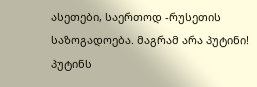ასეთები, საერთოდ -რუსეთის საზოგადოება. მაგრამ არა პუტინი! პუტინს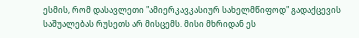ესმის, რომ დასავლეთი "ამიერკავკასიურ სახელმწიფოდ" გადაქცევის საშუალებას რუსეთს არ მისცემს. მისი მხრიდან ეს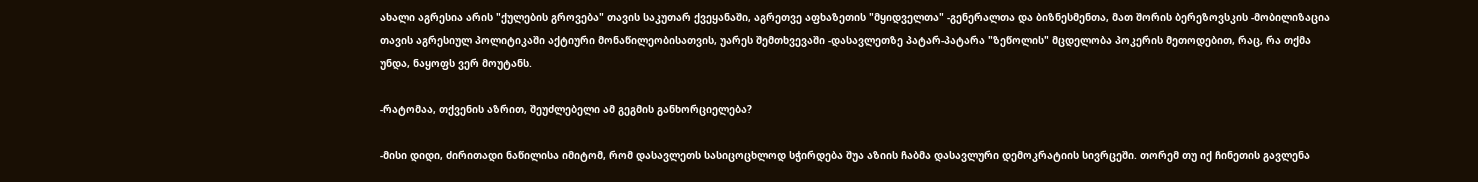ახალი აგრესია არის "ქულების გროვება" თავის საკუთარ ქვეყანაში, აგრეთვე აფხაზეთის "მყიდველთა" -გენერალთა და ბიზნესმენთა, მათ შორის ბერეზოვსკის -მობილიზაცია თავის აგრესიულ პოლიტიკაში აქტიური მონაწილეობისათვის, უარეს შემთხვევაში -დასავლეთზე პატარ-პატარა "ზეწოლის" მცდელობა პოკერის მეთოდებით, რაც, რა თქმა უნდა, ნაყოფს ვერ მოუტანს.

-რატომაა, თქვენის აზრით, შეუძლებელი ამ გეგმის განხორციელება?

-მისი დიდი, ძირითადი ნაწილისა იმიტომ, რომ დასავლეთს სასიცოცხლოდ სჭირდება შუა აზიის ჩაბმა დასავლური დემოკრატიის სივრცეში. თორემ თუ იქ ჩინეთის გავლენა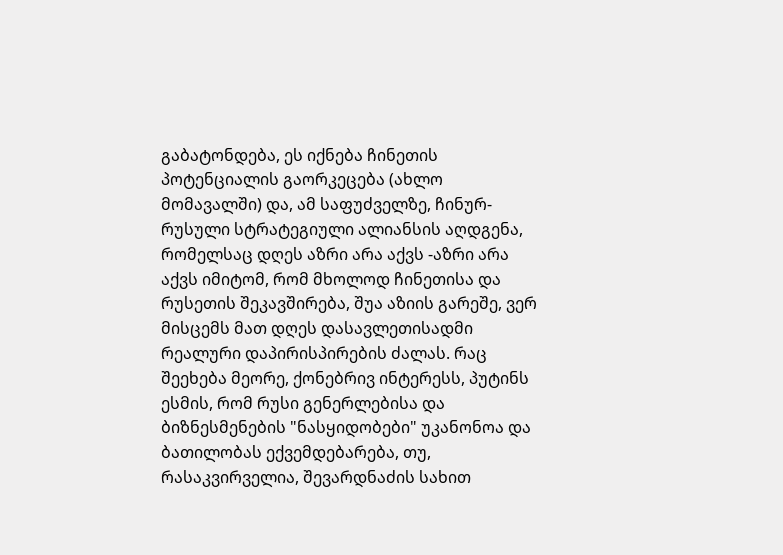გაბატონდება, ეს იქნება ჩინეთის პოტენციალის გაორკეცება (ახლო მომავალში) და, ამ საფუძველზე, ჩინურ-რუსული სტრატეგიული ალიანსის აღდგენა, რომელსაც დღეს აზრი არა აქვს -აზრი არა აქვს იმიტომ, რომ მხოლოდ ჩინეთისა და რუსეთის შეკავშირება, შუა აზიის გარეშე, ვერ მისცემს მათ დღეს დასავლეთისადმი რეალური დაპირისპირების ძალას. რაც შეეხება მეორე, ქონებრივ ინტერესს, პუტინს ესმის, რომ რუსი გენერლებისა და ბიზნესმენების "ნასყიდობები" უკანონოა და ბათილობას ექვემდებარება, თუ, რასაკვირველია, შევარდნაძის სახით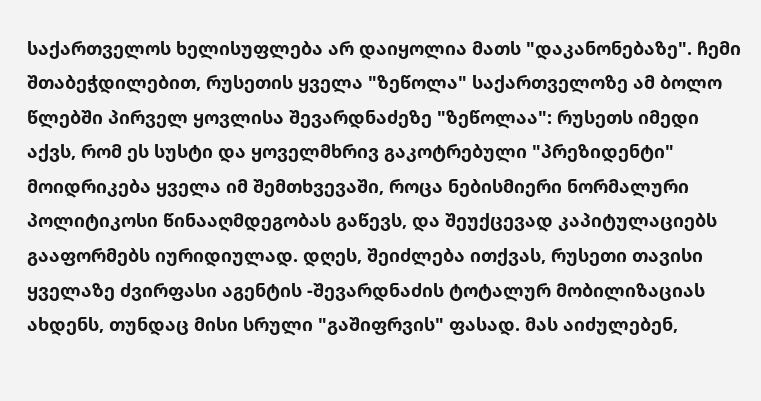საქართველოს ხელისუფლება არ დაიყოლია მათს "დაკანონებაზე". ჩემი შთაბეჭდილებით, რუსეთის ყველა "ზეწოლა" საქართველოზე ამ ბოლო წლებში პირველ ყოვლისა შევარდნაძეზე "ზეწოლაა": რუსეთს იმედი აქვს, რომ ეს სუსტი და ყოველმხრივ გაკოტრებული "პრეზიდენტი" მოიდრიკება ყველა იმ შემთხვევაში, როცა ნებისმიერი ნორმალური პოლიტიკოსი წინააღმდეგობას გაწევს, და შეუქცევად კაპიტულაციებს გააფორმებს იურიდიულად. დღეს, შეიძლება ითქვას, რუსეთი თავისი ყველაზე ძვირფასი აგენტის -შევარდნაძის ტოტალურ მობილიზაციას ახდენს, თუნდაც მისი სრული "გაშიფრვის" ფასად. მას აიძულებენ,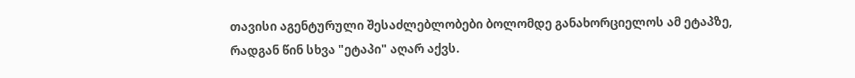თავისი აგენტურული შესაძლებლობები ბოლომდე განახორციელოს ამ ეტაპზე, რადგან წინ სხვა "ეტაპი" აღარ აქვს.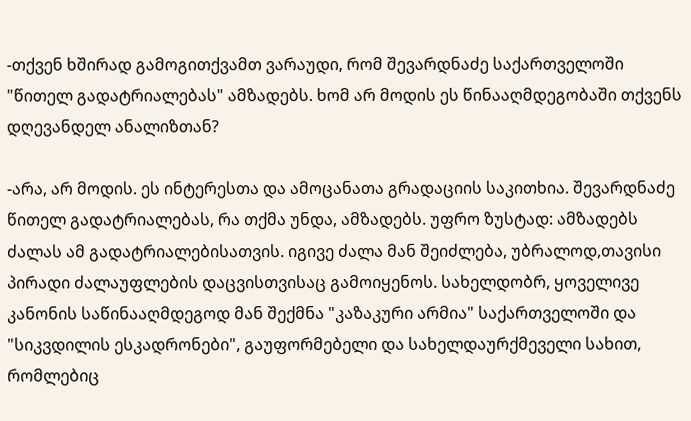-თქვენ ხშირად გამოგითქვამთ ვარაუდი, რომ შევარდნაძე საქართველოში "წითელ გადატრიალებას" ამზადებს. ხომ არ მოდის ეს წინააღმდეგობაში თქვენს დღევანდელ ანალიზთან?

-არა, არ მოდის. ეს ინტერესთა და ამოცანათა გრადაციის საკითხია. შევარდნაძე წითელ გადატრიალებას, რა თქმა უნდა, ამზადებს. უფრო ზუსტად: ამზადებს ძალას ამ გადატრიალებისათვის. იგივე ძალა მან შეიძლება, უბრალოდ,თავისი პირადი ძალაუფლების დაცვისთვისაც გამოიყენოს. სახელდობრ, ყოველივე კანონის საწინააღმდეგოდ მან შექმნა "კაზაკური არმია" საქართველოში და "სიკვდილის ესკადრონები", გაუფორმებელი და სახელდაურქმეველი სახით, რომლებიც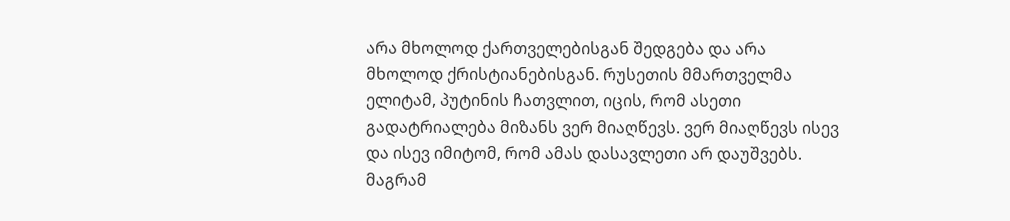არა მხოლოდ ქართველებისგან შედგება და არა მხოლოდ ქრისტიანებისგან. რუსეთის მმართველმა ელიტამ, პუტინის ჩათვლით, იცის, რომ ასეთი გადატრიალება მიზანს ვერ მიაღწევს. ვერ მიაღწევს ისევ და ისევ იმიტომ, რომ ამას დასავლეთი არ დაუშვებს. მაგრამ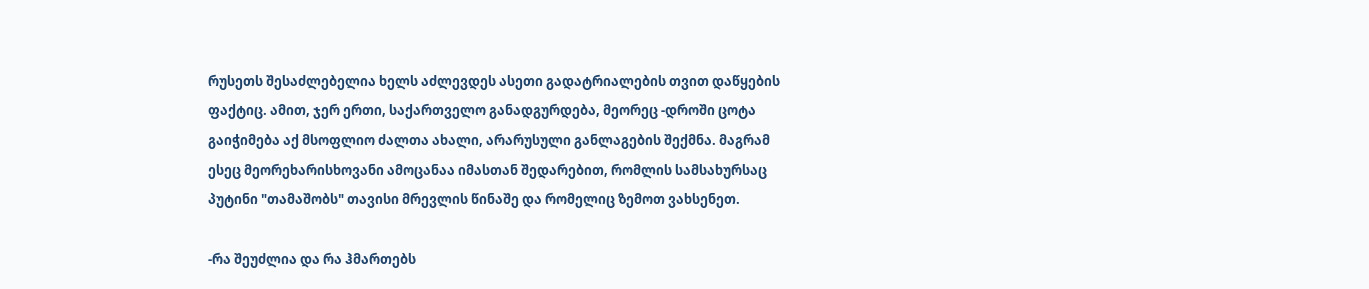რუსეთს შესაძლებელია ხელს აძლევდეს ასეთი გადატრიალების თვით დაწყების ფაქტიც. ამით, ჯერ ერთი, საქართველო განადგურდება, მეორეც -დროში ცოტა გაიჭიმება აქ მსოფლიო ძალთა ახალი, არარუსული განლაგების შექმნა. მაგრამ ესეც მეორეხარისხოვანი ამოცანაა იმასთან შედარებით, რომლის სამსახურსაც პუტინი "თამაშობს" თავისი მრევლის წინაშე და რომელიც ზემოთ ვახსენეთ.

-რა შეუძლია და რა ჰმართებს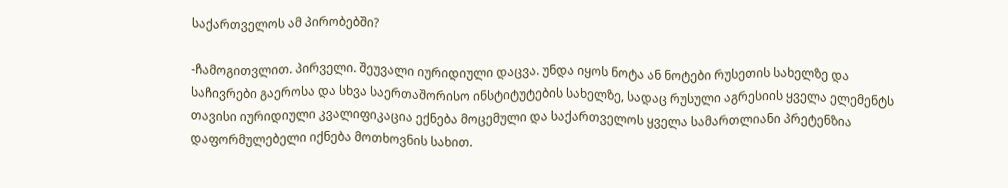საქართველოს ამ პირობებში?

-ჩამოგითვლით. პირველი. შეუვალი იურიდიული დაცვა. უნდა იყოს ნოტა ან ნოტები რუსეთის სახელზე და საჩივრები გაეროსა და სხვა საერთაშორისო ინსტიტუტების სახელზე, სადაც რუსული აგრესიის ყველა ელემენტს თავისი იურიდიული კვალიფიკაცია ექნება მოცემული და საქართველოს ყველა სამართლიანი პრეტენზია დაფორმულებელი იქნება მოთხოვნის სახით.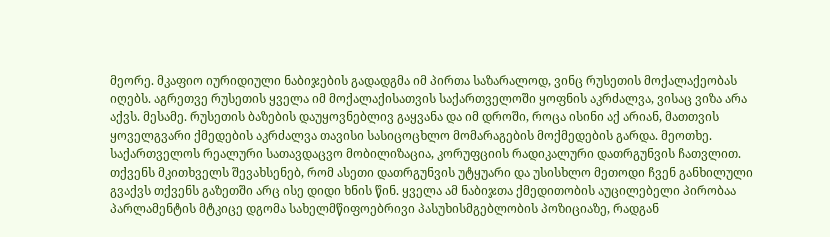მეორე. მკაფიო იურიდიული ნაბიჯების გადადგმა იმ პირთა საზარალოდ, ვინც რუსეთის მოქალაქეობას იღებს. აგრეთვე რუსეთის ყველა იმ მოქალაქისათვის საქართველოში ყოფნის აკრძალვა, ვისაც ვიზა არა აქვს. მესამე. რუსეთის ბაზების დაუყოვნებლივ გაყვანა და იმ დროში, როცა ისინი აქ არიან, მათთვის ყოველგვარი ქმედების აკრძალვა თავისი სასიცოცხლო მომარაგების მოქმედების გარდა. მეოთხე. საქართველოს რეალური სათავდაცვო მობილიზაცია, კორუფციის რადიკალური დათრგუნვის ჩათვლით. თქვენს მკითხველს შევახსენებ, რომ ასეთი დათრგუნვის უტყუარი და უსისხლო მეთოდი ჩვენ განხილული გვაქვს თქვენს გაზეთში არც ისე დიდი ხნის წინ. ყველა ამ ნაბიჯთა ქმედითობის აუცილებელი პირობაა პარლამენტის მტკიცე დგომა სახელმწიფოებრივი პასუხისმგებლობის პოზიციაზე, რადგან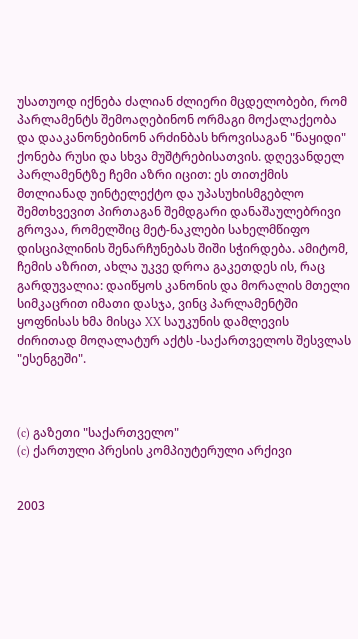უსათუოდ იქნება ძალიან ძლიერი მცდელობები, რომ პარლამენტს შემოაღებინონ ორმაგი მოქალაქეობა და დააკანონებინონ არძინბას ხროვისაგან "ნაყიდი" ქონება რუსი და სხვა მუშტრებისათვის. დღევანდელ პარლამენტზე ჩემი აზრი იცით: ეს თითქმის მთლიანად უინტელექტო და უპასუხისმგებლო შემთხვევით პირთაგან შემდგარი დანაშაულებრივი გროვაა, რომელშიც მეტ-ნაკლები სახელმწიფო დისციპლინის შენარჩუნებას შიში სჭირდება. ამიტომ, ჩემის აზრით, ახლა უკვე დროა გაკეთდეს ის, რაც გარდუვალია: დაიწყოს კანონის და მორალის მთელი სიმკაცრით იმათი დასჯა, ვინც პარლამენტში ყოფნისას ხმა მისცა XX საუკუნის დამლევის ძირითად მოღალატურ აქტს -საქართველოს შესვლას "ესენგეში".



(c) გაზეთი "საქართველო"
(c) ქართული პრესის კომპიუტერული არქივი


2003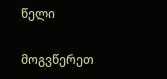წელი

მოგვწერეთ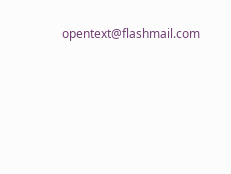opentext@flashmail.com